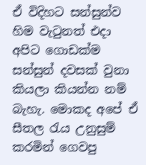ඒ විදිහට සන්සුන්ව හිම වැටුනත් එදා අපිට ගොඩක්ම සන්සුන් දවසක් වුනා කියලා කියන්න නම් බැහැ. මොකද අපේ ඒ සීතල රැය උනුසුම් කරමින් ගෙවපු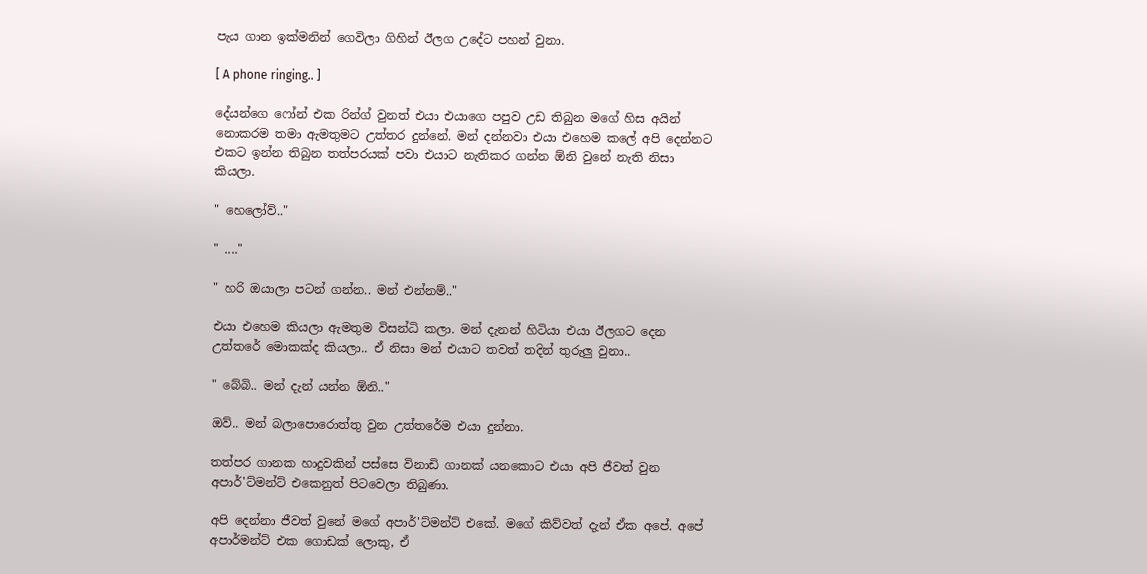පැය ගාන ඉක්මනින් ගෙවිලා ගිහින් ඊලග උදේට පහන් වුනා.

[ A phone ringing.. ]

දේයන්ගෙ ෆෝන් එක රින්ග් වුනත් එයා එයාගෙ පපුව උඩ තිබුන මගේ හිස අයින් නොකරම තමා ඇමතුමට උත්තර දුන්නේ. මන් දන්නවා එයා එහෙම කලේ අපි දෙන්නට එකට ඉන්න තිබුන තත්පරයක් පවා එයාට නැතිකර ගන්න ඕනි වුනේ නැති නිසා කියලා.

" හෙලෝව්.."

" ...."

" හරි ඔයාලා පටන් ගන්න.. මන් එන්නම්.."

එයා එහෙම කියලා ඇමතුම විසන්ධි කලා. මන් දැනන් හිටියා එයා ඊලගට දෙන උත්තරේ මොකක්ද කියලා.. ඒ නිසා මන් එයාට තවත් තදින් තුරුලු වුනා..

" බේබි.. මන් දැන් යන්න ඕනි.."

ඔව්.. මන් බලාපොරොත්තු වුන උත්තරේම එයා දුන්නා.

තත්පර ගානක හාදුවකින් පස්සෙ විනාඩි ගානක් යනකොට එයා අපි ජීවත් වුන අපාර්'ට්මන්ට් එකෙනුත් පිටවෙලා තිබුණා.

අපි දෙන්නා ජීවත් වුනේ මගේ අපාර්'ට්මන්ට් එකේ. මගේ කිව්වත් දැන් ඒක අපේ. අපේ අපාර්මන්ට් එක ගොඩක් ලොකු, ඒ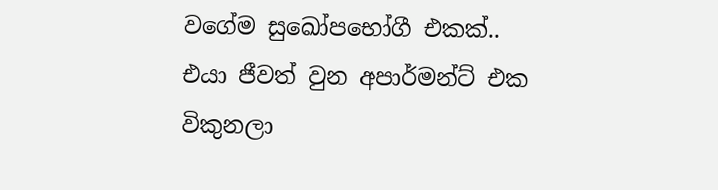වගේම සුඛෝපභෝගී එකක්.. එයා ජීවත් වුන අපාර්මන්ට් එක විකුනලා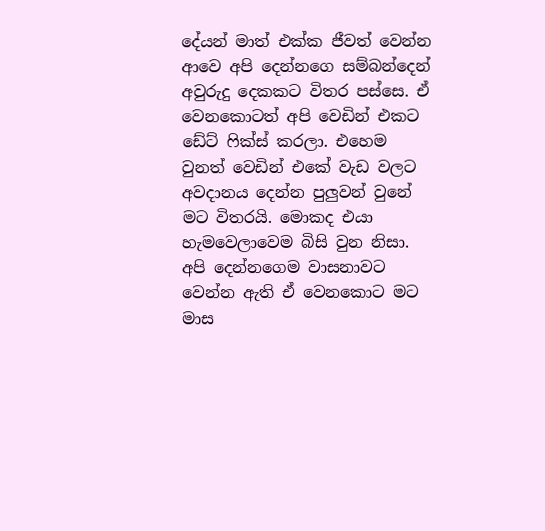දේයන් මාත් එක්ක ජීවත් වෙන්න ආවෙ අපි දෙන්නගෙ සම්බන්දෙන් අවුරුදු දෙකකට විතර පස්සෙ. ඒ වෙනකොටත් අපි වෙඩින් එකට ඩේට් ෆික්ස් කරලා. එහෙම වුනත් වෙඩින් එකේ වැඩ වලට අවදානය දෙන්න පුලුවන් වුනේ මට විතරයි. මොකද එයා හැමවෙලාවෙම බිසි වුන නිසා. අපි දෙන්නගෙම වාසනාවට වෙන්න ඇති ඒ වෙනකොට මට මාස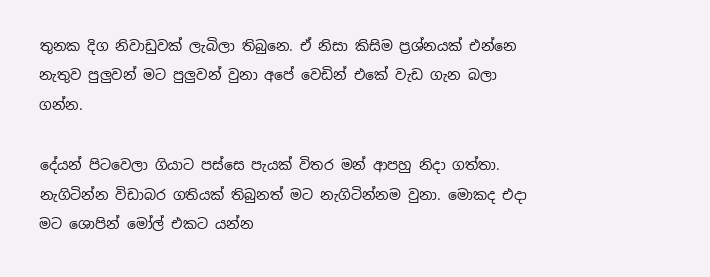තුනක දිග නිවාඩුවක් ලැබිලා තිබුනෙ. ඒ නිසා කිසිම ප්‍රශ්නයක් එන්නෙ නැතුව පුලුවන් මට පුලුවන් වුනා අපේ වෙඩින් එකේ වැඩ ගැන බලා ගන්න.

දේයන් පිටවෙලා ගියාට පස්සෙ පැයක් විතර මන් ආපහු නිදා ගත්තා. නැගිටින්න විඩාබර ගතියක් තිබුනත් මට නැගිටින්නම වුනා. මොකද එදා මට ශොපින් මෝල් එකට යන්න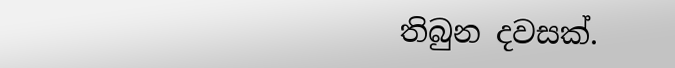තිබුන දවසක්.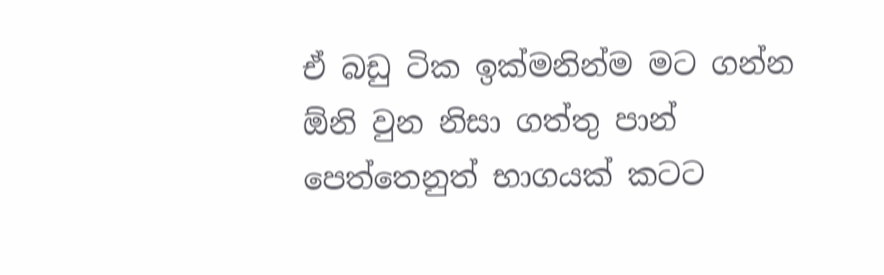ඒ බඩු ටික ඉක්මනින්ම මට ගන්න ඕනි වුන නිසා ගත්තු පාන් පෙත්තෙනුත් භාගයක් කටට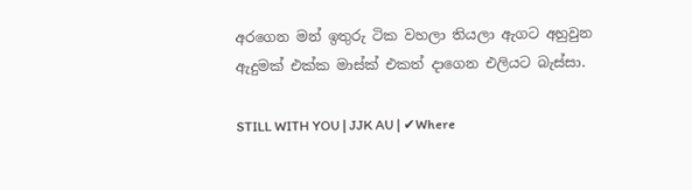අරගෙන මන් ඉතුරු ටික වහලා තියලා ඇගට අහුවුන ඇදුමක් එක්ක මාස්ක් එකත් දාගෙන එලියට බැස්සා.

STILL WITH YOU | JJK AU | ✔Where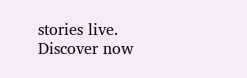stories live. Discover now